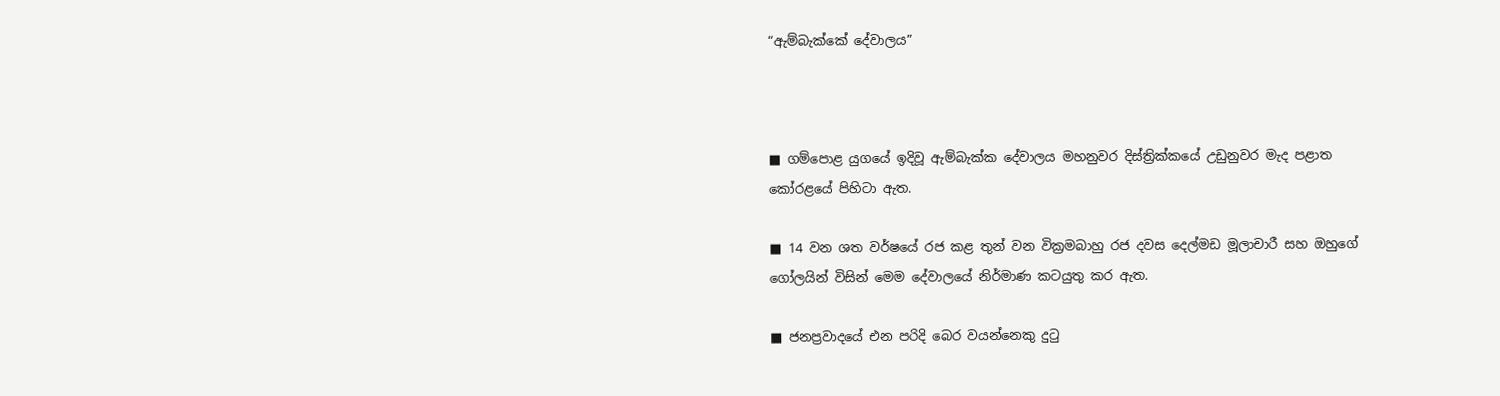“ඇම්බැක්කේ දේවාලය”



■ ගම්පොළ යුගයේ ඉදිවූ ඇම්බැක්ක දේවාලය මහනුවර දිස්ත්‍රික්කයේ උඩුනුවර මැද පළාත කෝරළයේ පිහිටා ඇත.

■ 14 වන ශත වර්ෂයේ රජ කළ තුන් වන වික්‍රමබාහු රජ දවස දෙල්මඩ මූලාචාරී සහ ඔහුගේ ගෝලයින් විසින් මෙම දේවාලයේ නිර්මාණ කටයුතු කර ඇත.

■ ජනප්‍රවාදයේ එන පරිදි බෙර වයන්නෙකු දුටු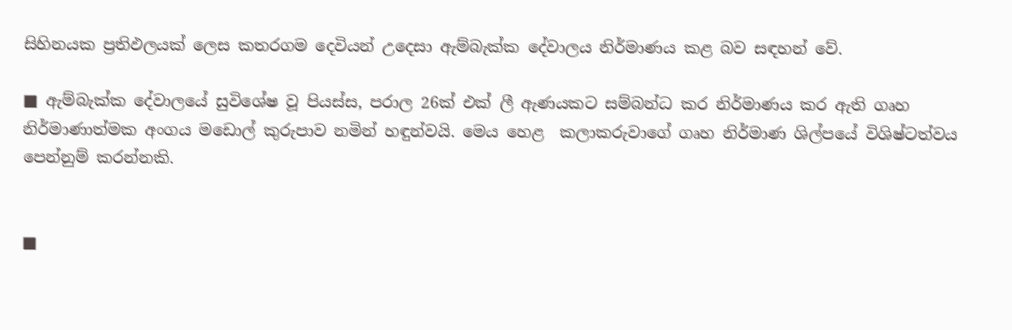සිහිනයක ප්‍රතිඵලයක් ලෙස කතරගම දෙවියන් උදෙසා ඇම්බැක්ක දේවාලය නිර්මාණය කළ බව සඳහන් වේ.

■ ඇම්බැක්ක දේවාලයේ සුවිශේෂ වූ පියස්ස, පරාල 26ක් එක් ලී ඇණයකට සම්බන්ධ කර නිර්මාණය කර ඇති ගෘහ නිර්මාණාත්මක අංගය මඩොල් කුරුපාව නමින් හඳුන්වයි. මෙය හෙළ  කලාකරුවාගේ ගෘහ නිර්මාණ ශිල්පයේ විශිෂ්ටත්වය පෙන්නුම් කරන්නකි.


■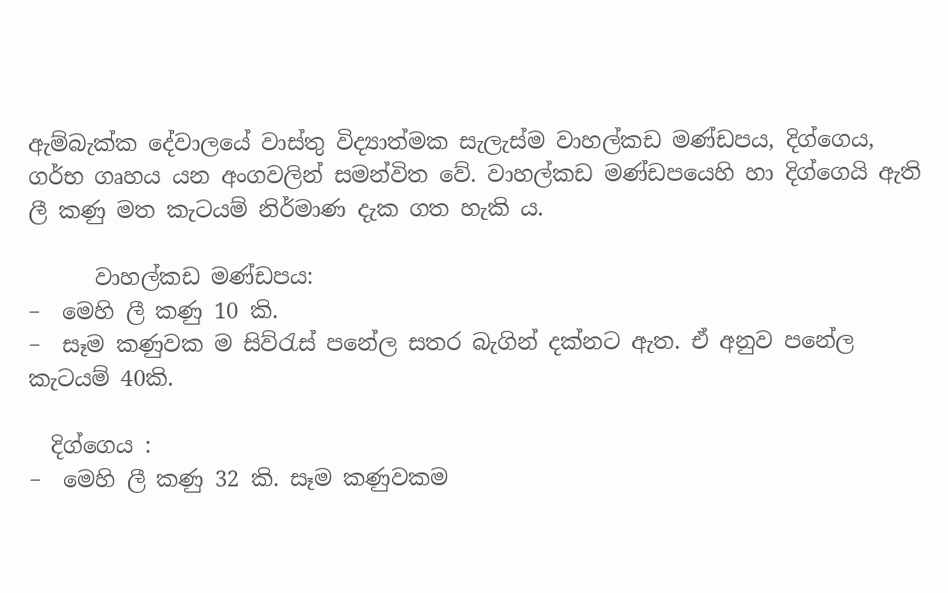ඇම්බැක්ක දේවාලයේ වාස්තු විද්‍යාත්මක සැලැස්ම වාහල්කඩ මණ්ඩපය, දිග්ගෙය, ගර්භ ගෘහය යන අංගවලින් සමන්විත වේ. වාහල්කඩ මණ්ඩපයෙහි හා දිග්ගෙයි ඇති ලී කණු මත කැටයම් නිර්මාණ දැක ගත හැකි ය.

      වාහල්කඩ මණ්ඩපය:
−  මෙහි ලී කණු 10 කි.
−  සෑම කණුවක ම සිව්රැස් පනේල සතර බැගින් දක්නට ඇත. ඒ අනුව පනේල කැටයම් 40කි.

  දිග්ගෙය :
−  මෙහි ලී කණු 32 කි. සෑම කණුවකම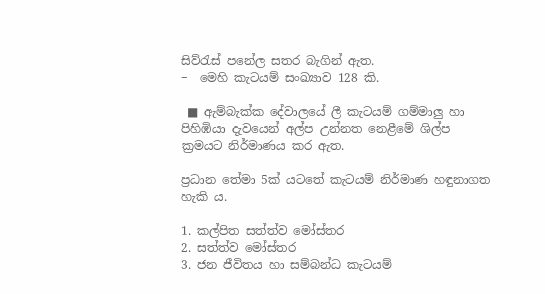සිව්රැස් පනේල සතර බැගින් ඇත.
−  මෙහි කැටයම් සංඛ්‍යාව 128 කි.

 ■ ඇම්බැක්ක දේවාලයේ ලී කැටයම් ගම්මාලු හා පිහිඹියා දැවයෙන් අල්ප උන්නත නෙළීමේ ශිල්ප ක්‍රමයට නිර්මාණය කර ඇත.

ප්‍රධාන තේමා 5ක් යටතේ කැටයම් නිර්මාණ හඳුනාගත හැකි ය.

1. කල්පිත සත්ත්ව මෝස්තර
2. සත්ත්ව මෝස්තර
3. ජන ජීවිතය හා සම්බන්ධ කැටයම්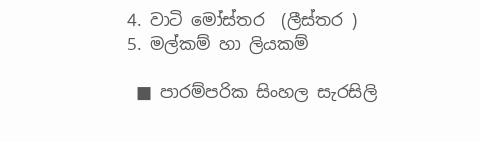4. වාටි මෝස්තර  (ලීස්තර )
5. මල්කම් හා ලියකම්

 ■ පාරම්පරික සිංහල සැරසිලි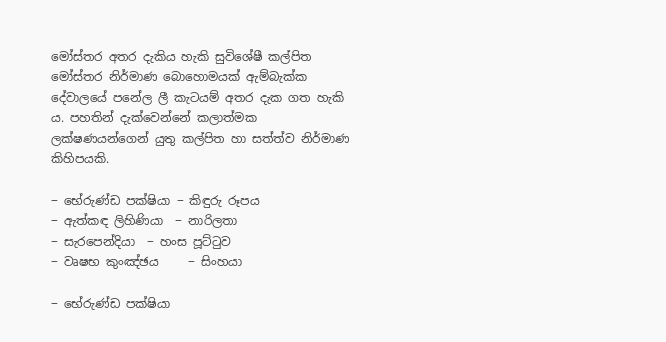මෝස්තර අතර දැකිය හැකි සුවිශේෂී කල්පිත මෝස්තර නිර්මාණ බොහොමයක් ඇම්බැක්ක දේවාලයේ පනේල ලී කැටයම් අතර දැක ගත හැකි ය. පහතින් දැක්වෙන්නේ කලාත්මක ලක්ෂණයන්ගෙන් යුතු කල්පිත හා සත්ත්ව නිර්මාණ කිහිපයකි.

− භේරුණ්ඩ පක්ෂියා − කිඳුරු රූපය
− ඇත්කඳ ලිහිණියා  − නාරිලතා
− සැරපෙන්දියා  − හංස පූට්ටුව
− වෘෂභ කුංඤ්ඡය     − සිංහයා

− භේරුණ්ඩ පක්ෂියා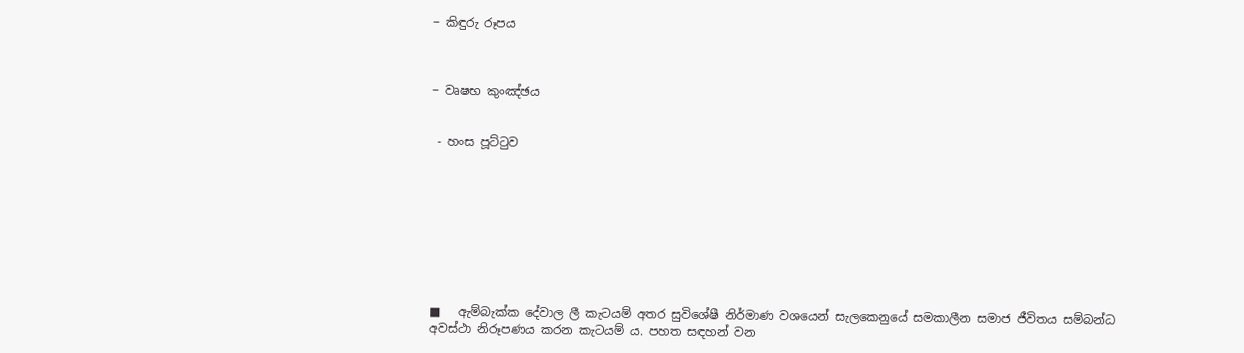− කිඳුරු රූපය



− වෘෂභ කුංඤ්ඡය


 - හංස පූට්ටුව









■   ඇම්බැක්ක දේවාල ලී කැටයම් අතර සුවිශේෂී නිර්මාණ වශයෙන් සැලකෙනුයේ සමකාලීන සමාජ ජීවිතය සම්බන්ධ අවස්ථා නිරූපණය කරන කැටයම් ය. පහත සඳහන් වන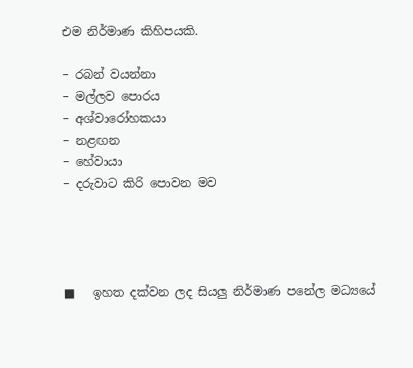එම නිර්මාණ කිහිපයකි.

− රබන් වයන්නා
− මල්ලව පොරය
− අශ්වාරෝහකයා
− නළඟන
− හේවායා
− දරුවාට කිරි පොවන මව




■   ඉහත දක්වන ලද සියලු නිර්මාණ පනේල මධ්‍යයේ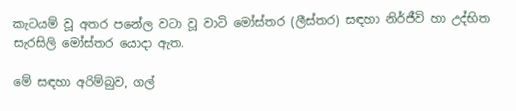කැටයම් වූ අතර පනේල වටා වූ වාටි මෝස්තර (ලීස්තර) සඳහා නිර්ජීවි හා උද්භිත සැරසිලි මෝස්තර යොදා ඇත.

මේ සඳහා අරිම්බුව, ගල්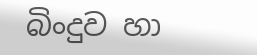බිංදුව හා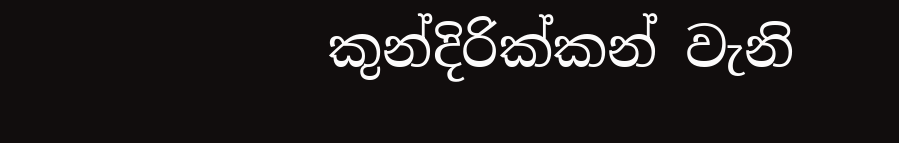කුන්දිරික්කන් වැනි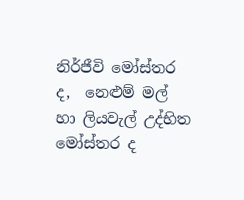නිර්ජීවි මෝස්තර ද,  නෙළුම් මල් හා ලියවැල් උද්භිත මෝස්තර ද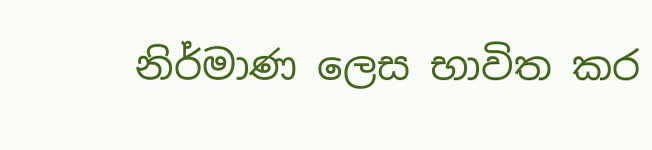නිර්මාණ ලෙස භාවිත කර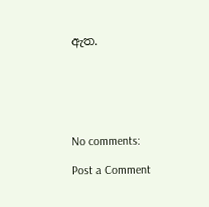ඇත.






No comments:

Post a Comment